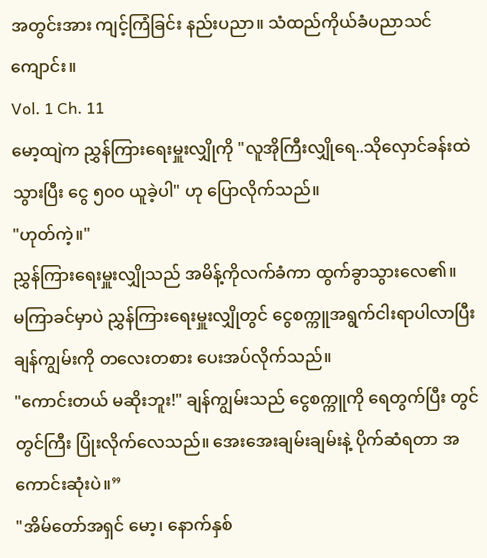အတွင်းအား ကျင့်ကြံခြင်း နည်းပညာ။ သံထည်ကိုယ်ခံပညာသင်ကျောင်း။
Vol. 1 Ch. 11
မော့ထျဲက ညွှန်ကြားရေးမှူးလျှိုကို "လူအိုကြီးလျှိုရေ..သိုလှောင်ခန်းထဲသွားပြီး ငွေ ၅၀၀ ယူခဲ့ပါ" ဟု ပြောလိုက်သည်။
"ဟုတ်ကဲ့။"
ညွှန်ကြားရေးမှူးလျှိုသည် အမိန့်ကိုလက်ခံကာ ထွက်ခွာသွားလေ၏။
မကြာခင်မှာပဲ ညွှန်ကြားရေးမှူးလျှိုတွင် ငွေစက္ကူအရွက်ငါးရာပါလာပြီး ချန်ကျွမ်းကို တလေးတစား ပေးအပ်လိုက်သည်။
"ကောင်းတယ် မဆိုးဘူး!" ချန်ကျွမ်းသည် ငွေစက္ကူကို ရေတွက်ပြီး တွင်တွင်ကြီး ပြုံးလိုက်လေသည်။ အေးအေးချမ်းချမ်းနဲ့ ပိုက်ဆံရတာ အကောင်းဆုံးပဲ။”
"အိမ်တော်အရှင် မော့၊ နောက်နှစ်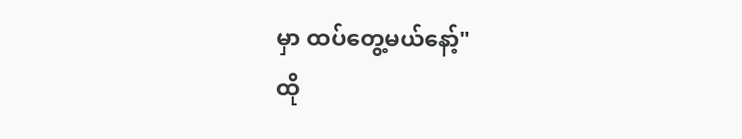မှာ ထပ်တွေ့မယ်နော့်"
ထို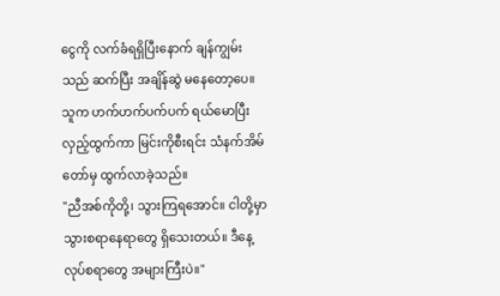ငွေကို လက်ခံရရှိပြီးနောက် ချန်ကျွမ်းသည် ဆက်ပြီး အချိန်ဆွဲ မနေတော့ပေ။ သူက ဟက်ဟက်ပက်ပက် ရယ်မောပြီး လှည့်ထွက်ကာ မြင်းကိုစီးရင်း သံနက်အိမ်တော်မှ ထွက်လာခဲ့သည်။
"ညီအစ်ကိုတို့၊ သွားကြရအောင်။ ငါတို့မှာ သွားစရာနေရာတွေ ရှိသေးတယ်။ ဒီနေ့ လုပ်စရာတွေ အများကြီးပဲ။"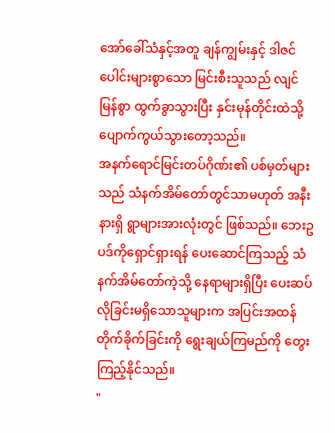အော်ခေါ်သံနှင့်အတူ ချန်ကျွမ်းနှင့် ဒါဇင်ပေါင်းများစွာသော မြင်းစီးသူသည် လျင်မြန်စွာ ထွက်ခွာသွားပြီး နှင်းမုန်တိုင်းထဲသို့ ပျောက်ကွယ်သွားတော့သည်။
အနက်ရောင်မြင်းတပ်ဂိုဏ်း၏ ပစ်မှတ်များသည် သံနက်အိမ်တော်တွင်သာမဟုတ် အနီးနားရှိ ရွာများအားလုံးတွင် ဖြစ်သည်။ ဘေးဥပဒ်ကိုရှောင်ရှားရန် ပေးဆောင်ကြသည့် သံနက်အိမ်တော်ကဲ့သို့ နေရာများရှိပြီး ပေးဆပ်လိုခြင်းမရှိသောသူများက အပြင်းအထန်တိုက်ခိုက်ခြင်းကို ရွေးချယ်ကြမည်ကို တွေးကြည့်နိုင်သည်။
"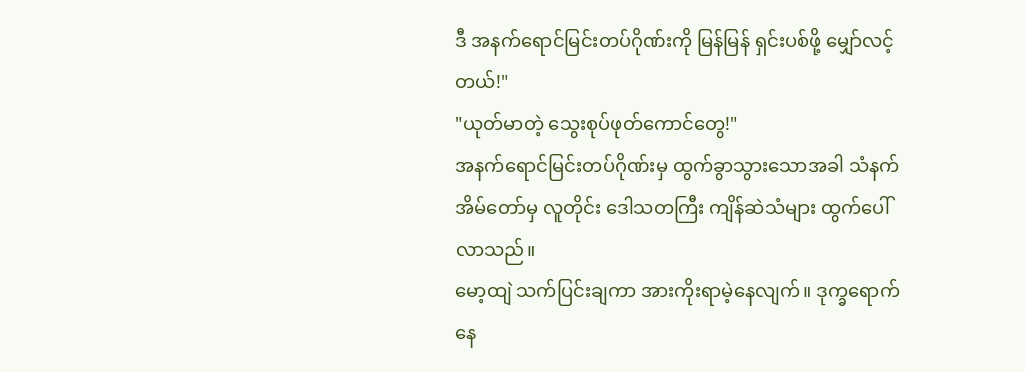ဒီ အနက်ရောင်မြင်းတပ်ဂိုဏ်းကို မြန်မြန် ရှင်းပစ်ဖို့ မျှော်လင့်တယ်!"
"ယုတ်မာတဲ့ သွေးစုပ်ဖုတ်ကောင်တွေ!"
အနက်ရောင်မြင်းတပ်ဂိုဏ်းမှ ထွက်ခွာသွားသောအခါ သံနက်အိမ်တော်မှ လူတိုင်း ဒေါသတကြီး ကျိန်ဆဲသံများ ထွက်ပေါ်လာသည်။
မော့ထျဲ သက်ပြင်းချကာ အားကိုးရာမဲ့နေလျက်။ ဒုက္ခရောက်နေ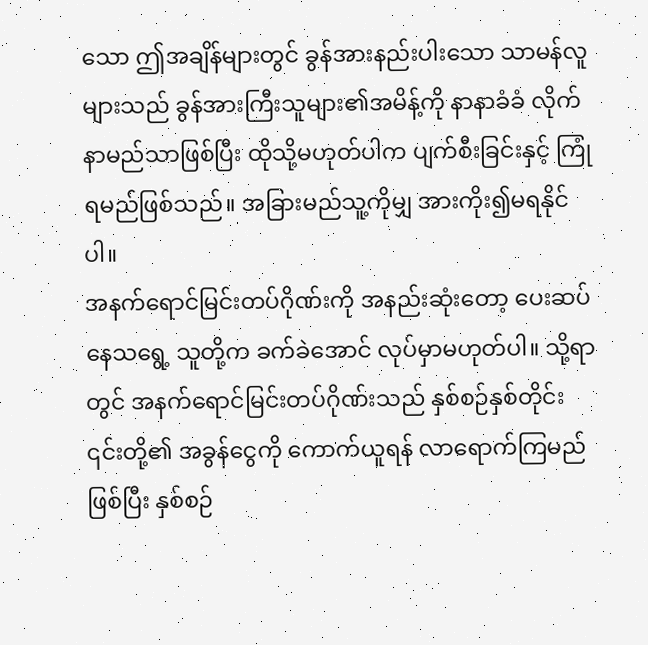သော ဤအချိန်များတွင် ခွန်အားနည်းပါးသော သာမန်လူများသည် ခွန်အားကြီးသူများ၏အမိန့်ကို နာနာခံခံ လိုက်နာမည်သာဖြစ်ပြီး ထိုသို့မဟုတ်ပါက ပျက်စီးခြင်းနှင့် ကြုံရမည်ဖြစ်သည်။ အခြားမည်သူ့ကိုမျှ အားကိုး၍မရနိုင်ပါ။
အနက်ရောင်မြင်းတပ်ဂိုဏ်းကို အနည်းဆုံးတော့ ပေးဆပ်နေသရွေ့ သူတို့က ခက်ခဲအောင် လုပ်မှာမဟုတ်ပါ။ သို့ရာတွင် အနက်ရောင်မြင်းတပ်ဂိုဏ်းသည် နှစ်စဉ်နှစ်တိုင်း ၎င်းတို့၏ အခွန်ငွေကို ကောက်ယူရန် လာရောက်ကြမည်ဖြစ်ပြီး နှစ်စဉ်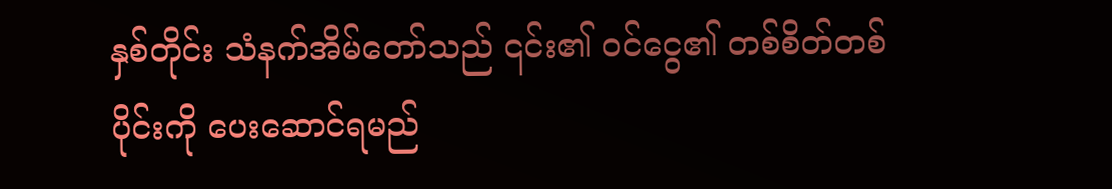နှစ်တိုင်း သံနက်အိမ်တော်သည် ၎င်း၏ ဝင်ငွေ၏ တစ်စိတ်တစ်ပိုင်းကို ပေးဆောင်ရမည်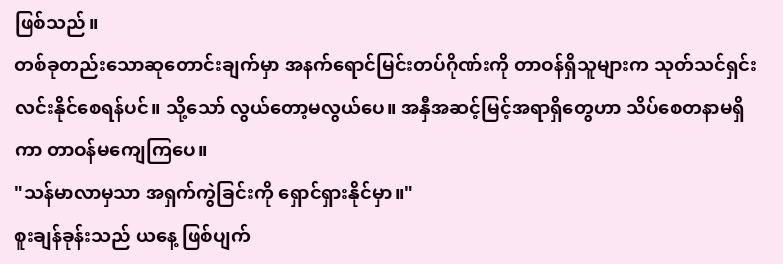ဖြစ်သည်။
တစ်ခုတည်းသောဆုတောင်းချက်မှာ အနက်ရောင်မြင်းတပ်ဂိုဏ်းကို တာဝန်ရှိသူများက သုတ်သင်ရှင်းလင်းနိုင်စေရန်ပင်။ သို့သော် လွယ်တော့မလွယ်ပေ။ အနှီအဆင့်မြင့်အရာရှိတွေဟာ သိပ်စေတနာမရှိကာ တာဝန်မကျေကြပေ။
"သန်မာလာမှသာ အရှက်ကွဲခြင်းကို ရှောင်ရှားနိုင်မှာ။"
စူးချန်ခုန်းသည် ယနေ့ ဖြစ်ပျက်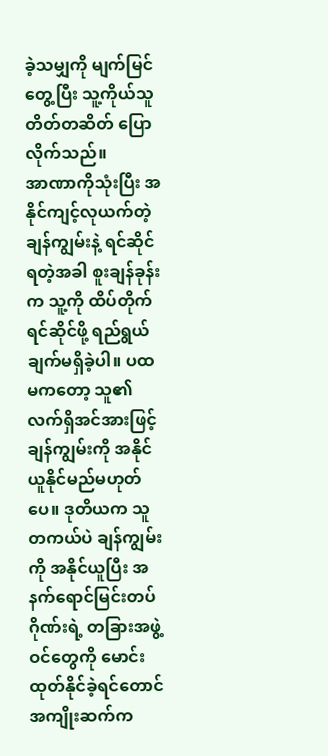ခဲ့သမျှကို မျက်မြင်တွေ့ပြီး သူ့ကိုယ်သူ တိတ်တဆိတ် ပြောလိုက်သည်။
အာဏာကိုသုံးပြီး အနိုင်ကျင့်လုယက်တဲ့ ချန်ကျွမ်းနဲ့ ရင်ဆိုင်ရတဲ့အခါ စူးချန်ခုန်းက သူ့ကို ထိပ်တိုက်ရင်ဆိုင်ဖို့ ရည်ရွယ်ချက်မရှိခဲ့ပါ။ ပထမကတော့ သူ၏ လက်ရှိအင်အားဖြင့် ချန်ကျွမ်းကို အနိုင်ယူနိုင်မည်မဟုတ်ပေ။ ဒုတိယက သူတကယ်ပဲ ချန်ကျွမ်းကို အနိုင်ယူပြီး အနက်ရောင်မြင်းတပ်ဂိုဏ်းရဲ့ တခြားအဖွဲ့ဝင်တွေကို မောင်းထုတ်နိုင်ခဲ့ရင်တောင် အကျိုးဆက်က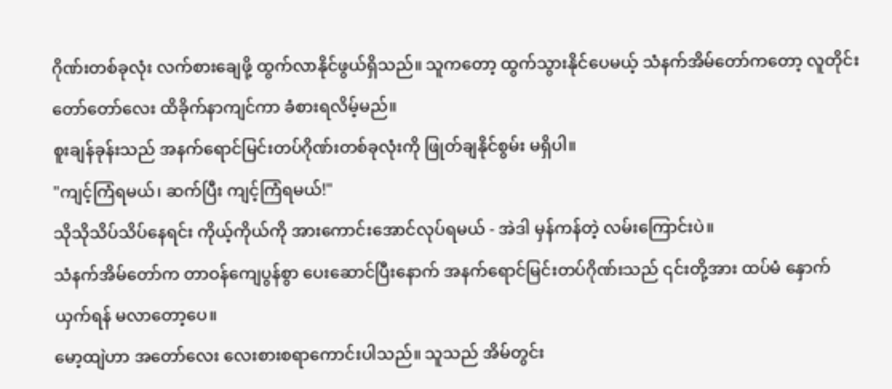ဂိုဏ်းတစ်ခုလုံး လက်စားချေဖို့ ထွက်လာနိုင်ဖွယ်ရှိသည်။ သူကတော့ ထွက်သွားနိုင်ပေမယ့် သံနက်အိမ်တော်ကတော့ လူတိုင်း တော်တော်လေး ထိခိုက်နာကျင်ကာ ခံစားရလိမ့်မည်။
စူးချန်ခုန်းသည် အနက်ရောင်မြင်းတပ်ဂိုဏ်းတစ်ခုလုံးကို ဖြုတ်ချနိုင်စွမ်း မရှိပါ။
"ကျင့်ကြံရမယ်၊ ဆက်ပြီး ကျင့်ကြံရမယ်!"
သိုသိုသိပ်သိပ်နေရင်း ကိုယ့်ကိုယ်ကို အားကောင်းအောင်လုပ်ရမယ် - အဲဒါ မှန်ကန်တဲ့ လမ်းကြောင်းပဲ။
သံနက်အိမ်တော်က တာဝန်ကျေပွန်စွာ ပေးဆောင်ပြီးနောက် အနက်ရောင်မြင်းတပ်ဂိုဏ်းသည် ၎င်းတို့အား ထပ်မံ နှောက်ယှက်ရန် မလာတော့ပေ။
မော့ထျဲဟာ အတော်လေး လေးစားစရာကောင်းပါသည်။ သူသည် အိမ်တွင်း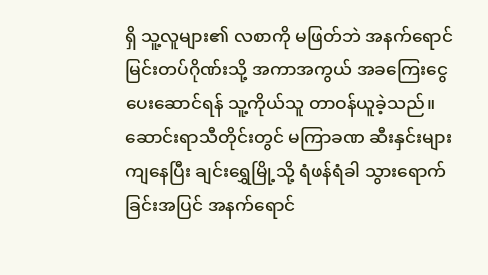ရှိ သူ့လူများ၏ လစာကို မဖြတ်ဘဲ အနက်ရောင်မြင်းတပ်ဂိုဏ်းသို့ အကာအကွယ် အခကြေးငွေ ပေးဆောင်ရန် သူ့ကိုယ်သူ တာဝန်ယူခဲ့သည်။
ဆောင်းရာသီတိုင်းတွင် မကြာခဏ ဆီးနှင်းများကျနေပြီး ချင်းရွှေမြို့သို့ ရံဖန်ရံခါ သွားရောက်ခြင်းအပြင် အနက်ရောင်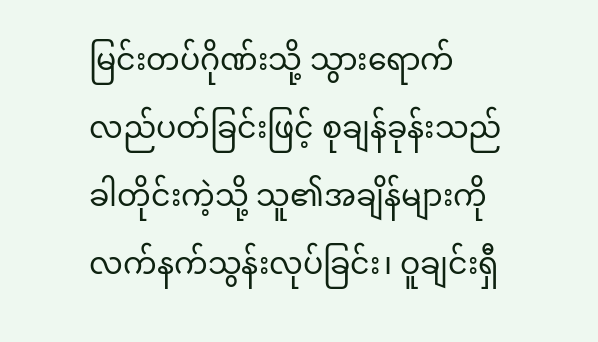မြင်းတပ်ဂိုဏ်းသို့ သွားရောက်လည်ပတ်ခြင်းဖြင့် စုချန်ခုန်းသည် ခါတိုင်းကဲ့သို့ သူ၏အချိန်များကို လက်နက်သွန်းလုပ်ခြင်း၊ ဝူချင်းရှီ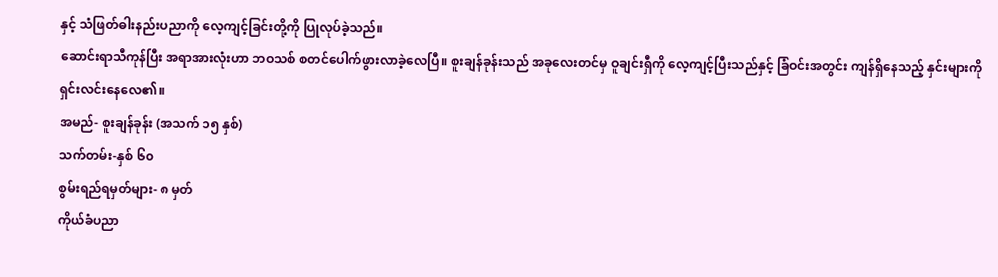နှင့် သံဖြတ်ဓါးနည်းပညာကို လေ့ကျင့်ခြင်းတို့ကို ပြုလုပ်ခဲ့သည်။
ဆောင်းရာသီကုန်ပြီး အရာအားလုံးဟာ ဘဝသစ် စတင်ပေါက်ဖွားလာခဲ့လေပြီ။ စူးချန်ခုန်းသည် အခုလေးတင်မှ ဝူချင်းရှီကို လေ့ကျင့်ပြီးသည်နှင့် ခြံဝင်းအတွင်း ကျန်ရှိနေသည့် နှင်းများကို ရှင်းလင်းနေလေ၏။
အမည်- စူးချန်ခုန်း (အသက် ၁၅ နှစ်)
သက်တမ်း-နှစ် ၆၀
စွမ်းရည်ရမှတ်များ- ၈ မှတ်
ကိုယ်ခံပညာ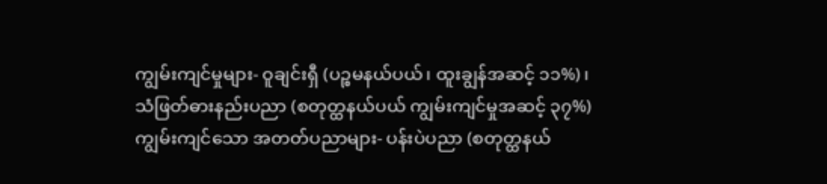ကျွမ်းကျင်မှုများ- ဝူချင်းရှီ (ပဉ္စမနယ်ပယ်၊ ထူးချွန်အဆင့် ၁၁%)၊
သံဖြတ်ဓားနည်းပညာ (စတုတ္ထနယ်ပယ် ကျွမ်းကျင်မှုအဆင့် ၃၇%)
ကျွမ်းကျင်သော အတတ်ပညာများ- ပန်းပဲပညာ (စတုတ္ထနယ်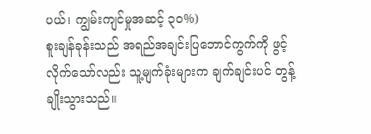ပယ်၊ ကျွမ်းကျင်မှုအဆင့် ၃၀%)
စူးချန်ခုန်းသည် အရည်အချင်းပြဘောင်ကွက်ကို ဖွင့်လိုက်သော်လည်း သူ့မျက်ခုံးများက ချက်ချင်းပင် တွန့်ချိုးသွားသည်။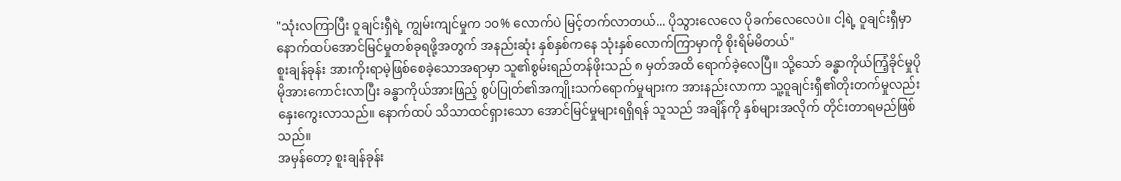"သုံးလကြာပြီး ဝူချင်းရှီရဲ့ ကျွမ်းကျင်မှုက ၁၀% လောက်ပဲ မြင့်တက်လာတယ်... ပိုသွားလေလေ ပိုခက်လေလေပဲ။ ငါ့ရဲ့ ဝူချင်းရှီမှာ နောက်ထပ်အောင်မြင်မှုတစ်ခုရဖို့အတွက် အနည်းဆုံး နှစ်နှစ်ကနေ သုံးနှစ်လောက်ကြာမှာကို စိုးရိမ်မိတယ်"
စူးချန်ခုန်း အားကိုးရာမဲ့ဖြစ်စေခဲ့သောအရာမှာ သူ၏စွမ်းရည်တန်ဖိုးသည် ၈ မှတ်အထိ ရောက်ခဲ့လေပြီ။ သို့သော် ခန္ဓာကိုယ်ကြံ့ခိုင်မှုပိုမိုအားကောင်းလာပြီး ခန္ဓာကိုယ်အားဖြည့် စွပ်ပြုတ်၏အကျိုးသက်ရောက်မှုများက အားနည်းလာကာ သူ့ဝူချင်းရှီ၏တိုးတက်မှုလည်း နှေးကွေးလာသည်။ နောက်ထပ် သိသာထင်ရှားသော အောင်မြင်မှုများရရှိရန် သူသည် အချိန်ကို နှစ်များအလိုက် တိုင်းတာရမည်ဖြစ်သည်။
အမှန်တော့ စူးချန်ခုန်း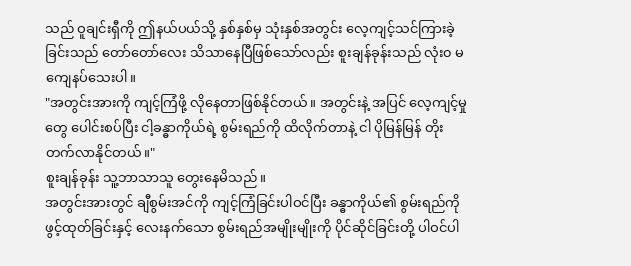သည် ဝူချင်းရှီကို ဤနယ်ပယ်သို့ နှစ်နှစ်မှ သုံးနှစ်အတွင်း လေ့ကျင့်သင်ကြားခဲ့ခြင်းသည် တော်တော်လေး သိသာနေပြီဖြစ်သော်လည်း စူးချန်ခုန်းသည် လုံး၀ မကျေနပ်သေးပါ။
"အတွင်းအားကို ကျင့်ကြံဖို့ လိုနေတာဖြစ်နိုင်တယ်။ အတွင်းနဲ့ အပြင် လေ့ကျင့်မှုတွေ ပေါင်းစပ်ပြီး ငါ့ခန္ဓာကိုယ်ရဲ့ စွမ်းရည်ကို ထိလိုက်တာနဲ့ ငါ ပိုမြန်မြန် တိုးတက်လာနိုင်တယ်။"
စူးချန်ခုန်း သူ့ဘာသာသူ တွေးနေမိသည်။
အတွင်းအားတွင် ချီစွမ်းအင်ကို ကျင့်ကြံခြင်းပါဝင်ပြီး ခန္ဓာကိုယ်၏ စွမ်းရည်ကို ဖွင့်ထုတ်ခြင်းနှင့် လေးနက်သော စွမ်းရည်အမျိုးမျိုးကို ပိုင်ဆိုင်ခြင်းတို့ ပါဝင်ပါ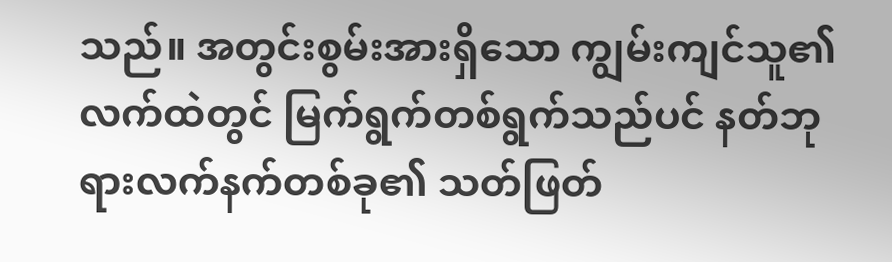သည်။ အတွင်းစွမ်းအားရှိသော ကျွမ်းကျင်သူ၏လက်ထဲတွင် မြက်ရွက်တစ်ရွက်သည်ပင် နတ်ဘုရားလက်နက်တစ်ခု၏ သတ်ဖြတ်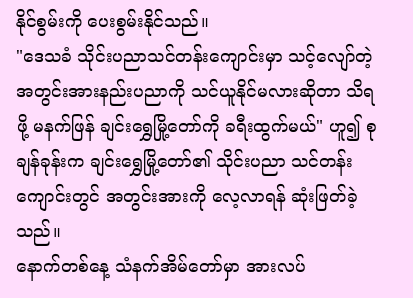နိုင်စွမ်းကို ပေးစွမ်းနိုင်သည်။
"ဒေသခံ သိုင်းပညာသင်တန်းကျောင်းမှာ သင့်လျော်တဲ့ အတွင်းအားနည်းပညာကို သင်ယူနိုင်မလားဆိုတာ သိရဖို့ မနက်ဖြန် ချင်းရွှေမြို့တော်ကို ခရီးထွက်မယ်" ဟူ၍ စုချန်ခုန်းက ချင်းရွှေမြို့တော်၏ သိုင်းပညာ သင်တန်းကျောင်းတွင် အတွင်းအားကို လေ့လာရန် ဆုံးဖြတ်ခဲ့သည်။
နောက်တစ်နေ့ သံနက်အိမ်တော်မှာ အားလပ်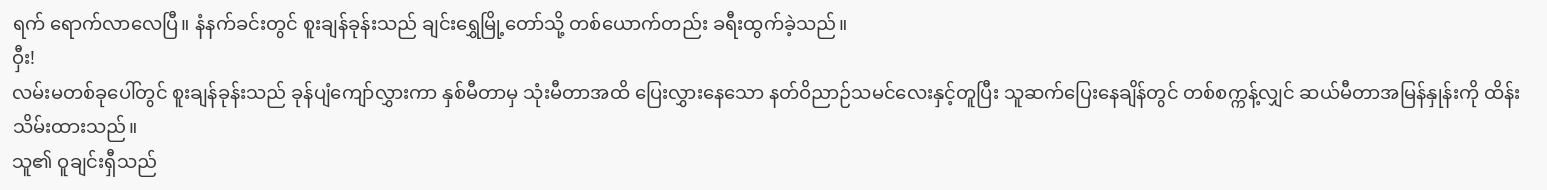ရက် ရောက်လာလေပြီ။ နံနက်ခင်းတွင် စူးချန်ခုန်းသည် ချင်းရွှေမြို့တော်သို့ တစ်ယောက်တည်း ခရီးထွက်ခဲ့သည်။
ဝှီး!
လမ်းမတစ်ခုပေါ်တွင် စူးချန်ခုန်းသည် ခုန်ပျံကျော်လွှားကာ နှစ်မီတာမှ သုံးမီတာအထိ ပြေးလွှားနေသော နတ်ဝိညာဉ်သမင်လေးနှင့်တူပြီး သူဆက်ပြေးနေချိန်တွင် တစ်စက္ကန့်လျှင် ဆယ်မီတာအမြန်နှုန်းကို ထိန်းသိမ်းထားသည်။
သူ၏ ဝူချင်းရှီသည်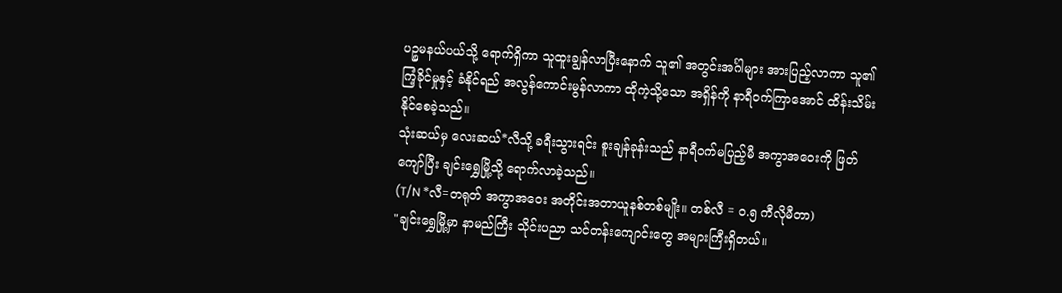ပဉ္စမနယ်ပယ်သို့ ရောက်ရှိကာ သူထူးချွန်လာပြီးနောက် သူ၏ အတွင်းအင်္ဂါများ အားပြည့်လာကာ သူ၏ ကြံ့ခိုင်မှုနှင့် ခံနိုင်ရည် အလွန်ကောင်းမွန်လာကာ ထိုကဲ့သို့သော အရှိန်ကို နာရီဝက်ကြာအောင် ထိန်းသိမ်းနိုင်စေခဲ့သည်။
သုံးဆယ်မှ လေးဆယ်*လီသို့ ခရီးသွားရင်း စူးချန်ခုန်းသည် နာရီဝက်မပြည့်မီ အကွာအဝေးကို ဖြတ်ကျော်ပြီး ချင်းရွှေမြို့သို့ ရောက်လာခဲ့သည်။
(T/N *လီ=တရုတ် အကွာအဝေး အတိုင်းအတာယူနစ်တစ်မျိုး။ တစ်လီ = ၀.၅ ကီလိုမီတာ)
"ချင်းရွှေမြို့မှာ နာမည်ကြီး သိုင်းပညာ သင်တန်းကျောင်းတွေ အများကြီးရှိတယ်။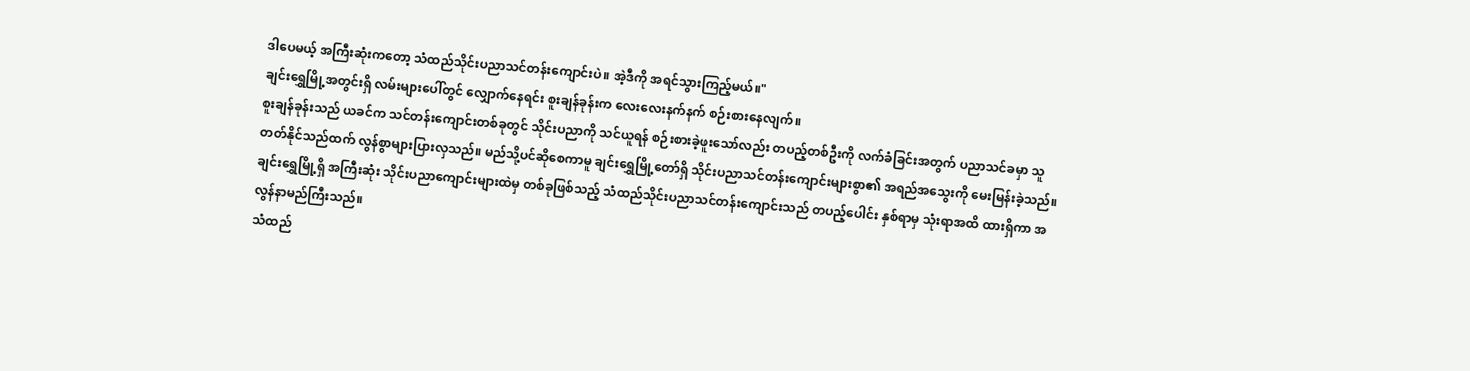ဒါပေမယ့် အကြီးဆုံးကတော့ သံထည်သိုင်းပညာသင်တန်းကျောင်းပဲ။ အဲ့ဒီကို အရင်သွားကြည့်မယ်။"
ချင်းရွှေမြို့အတွင်းရှိ လမ်းများပေါ်တွင် လျှောက်နေရင်း စူးချန်ခုန်းက လေးလေးနက်နက် စဉ်းစားနေလျက်။
စူးချန်ခုန်းသည် ယခင်က သင်တန်းကျောင်းတစ်ခုတွင် သိုင်းပညာကို သင်ယူရန် စဉ်းစားခဲ့ဖူးသော်လည်း တပည့်တစ်ဦးကို လက်ခံခြင်းအတွက် ပညာသင်ခမှာ သူတတ်နိုင်သည်ထက် လွန်စွာများပြားလှသည်။ မည်သို့ပင်ဆိုစေကာမူ ချင်းရွှေမြို့တော်ရှိ သိုင်းပညာသင်တန်းကျောင်းများစွာ၏ အရည်အသွေးကို မေးမြန်းခဲ့သည်။
ချင်းရွှေမြို့ရှိ အကြီးဆုံး သိုင်းပညာကျောင်းများထဲမှ တစ်ခုဖြစ်သည့် သံထည်သိုင်းပညာသင်တန်းကျောင်းသည် တပည့်ပေါင်း နှစ်ရာမှ သုံးရာအထိ ထားရှိကာ အလွန်နာမည်ကြီးသည်။
သံထည်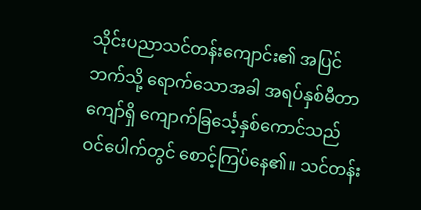သိုင်းပညာသင်တန်းကျောင်း၏ အပြင်ဘက်သို့ ရောက်သောအခါ အရပ်နှစ်မီတာကျော်ရှိ ကျောက်ခြင်္သေ့နှစ်ကောင်သည် ဝင်ပေါက်တွင် စောင့်ကြပ်နေ၏။ သင်တန်း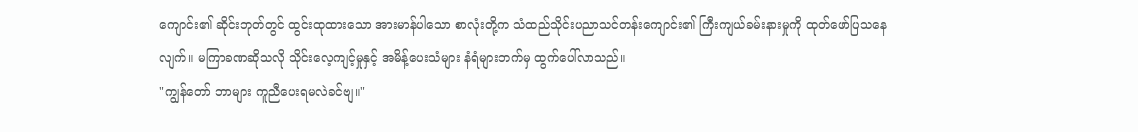ကျောင်း၏ ဆိုင်းဘုတ်တွင် ထွင်းထုထားသော အားမာန်ပါသော စာလုံးတို့က သံထည်သိုင်းပညာသင်တန်းကျောင်း၏ ကြီးကျယ်ခမ်းနားမှုကို ထုတ်ဖော်ပြသနေလျက်။ မကြာခဏဆိုသလို သိုင်းလေ့ကျင့်မှုနှင့် အမိန့်ပေးသံများ နံရံများဘက်မှ ထွက်ပေါ်လာသည်။
"ကျွန်တော် ဘာများ ကူညီပေးရမလဲခင်ဗျ။"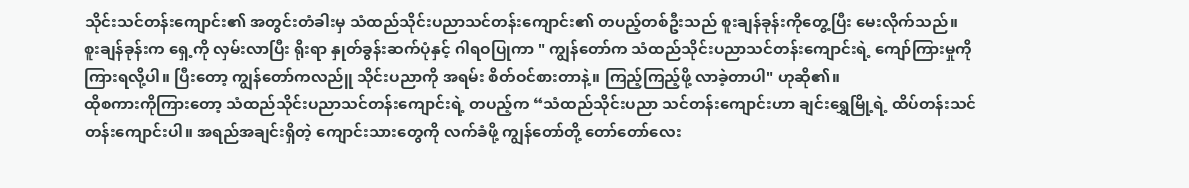သိုင်းသင်တန်းကျောင်း၏ အတွင်းတံခါးမှ သံထည်သိုင်းပညာသင်တန်းကျောင်း၏ တပည့်တစ်ဦးသည် စူးချန်ခုန်းကိုတွေ့ပြီး မေးလိုက်သည်။
စူးချန်ခုန်းက ရှေ့ကို လှမ်းလာပြီး ရိုးရာ နှုတ်ခွန်းဆက်ပုံနှင့် ဂါရဝပြုကာ " ကျွန်တော်က သံထည်သိုင်းပညာသင်တန်းကျောင်းရဲ့ ကျော်ကြားမှုကို ကြားရလို့ပါ။ ပြီးတော့ ကျွန်တော်ကလည်ူ သိုင်းပညာကို အရမ်း စိတ်ဝင်စားတာနဲ့။ ကြည့်ကြည့်ဖို့ လာခဲ့တာပါ" ဟုဆို၏။
ထိုစကားကိုကြားတော့ သံထည်သိုင်းပညာသင်တန်းကျောင်းရဲ့ တပည့်က “သံထည်သိုင်းပညာ သင်တန်းကျောင်းဟာ ချင်းရွှေမြို့ရဲ့ ထိပ်တန်းသင်တန်းကျောင်းပါ။ အရည်အချင်းရှိတဲ့ ကျောင်းသားတွေကို လက်ခံဖို့ ကျွန်တော်တို့ တော်တော်လေး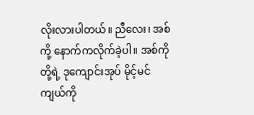လိုးလားပါတယ်။ ညီလေး၊ အစ်ကို့ နောက်ကလိုက်ခဲ့ပါ။ အစ်ကိုတို့ရဲ့ ဒုကျောင်းအုပ် မိုင့်မင်ကျယ်ကို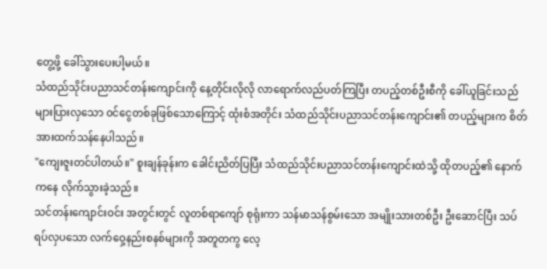တွေ့ဖို့ ခေါ်သွားပေးပါ့မယ်။
သံထည်သိုင်းပညာသင်တန်းကျောင်းကို နေ့တိုင်းလိုလို လာရောက်လည်ပတ်ကြပြီး တပည့်တစ်ဦးစီကို ခေါ်ယူခြင်းသည် များပြားလှသော ဝင်ငွေတစ်ခုဖြစ်သောကြောင့် ထုံးစံအတိုင်း သံထည်သိုင်းပညာသင်တန်းကျောင်း၏ တပည့်များက စိတ်အားထက်သန်နေပါသည်။
"ကျေးဇူးတင်ပါတယ်။" စူးချန်ခုန်းက ခေါင်းညိတ်ပြပြီး သံထည်သိုင်းပညာသင်တန်းကျောင်းထဲသို့ ထိုတပည့်၏ နောက်ကနေ လိုက်သွားခဲ့သည်။
သင်တန်းကျောင်းဝင်း အတွင်းတွင် လူတစ်ရာကျော် စုရုံးကာ သန်မာသန်စွမ်းသော အမျိုးသားတစ်ဦး ဦးဆောင်ပြီး သပ်ရပ်လှပသော လက်ဝှေ့နည်းစနစ်များကို အတူတကွ လေ့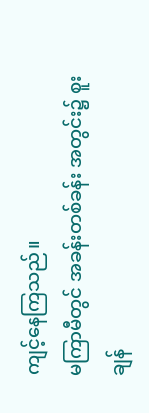ကျင့်နေကြသည်။
မကြာမီတွင် အခန်းတစ်ခန်း အတွင်း၌ စူးချန်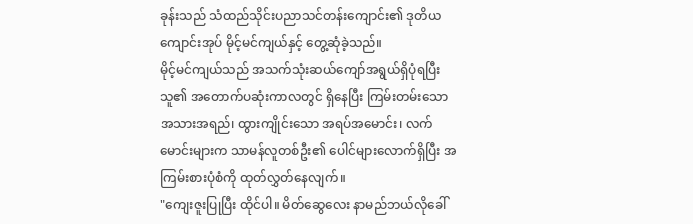ခုန်းသည် သံထည်သိုင်းပညာသင်တန်းကျောင်း၏ ဒုတိယကျောင်းအုပ် မိုင့်မင်ကျယ်နှင့် တွေ့ဆုံခဲ့သည်။
မိုင့်မင်ကျယ်သည် အသက်သုံးဆယ်ကျော်အရွယ်ရှိပုံရပြီး သူ၏ အတောက်ပဆုံးကာလတွင် ရှိနေပြီး ကြမ်းတမ်းသောအသားအရည်၊ ထွားကျိုင်းသော အရပ်အမောင်း၊ လက်မောင်းများက သာမန်လူတစ်ဦး၏ ပေါင်များလောက်ရှိပြီး အကြမ်းစားပုံစံကို ထုတ်လွှတ်နေလျက်။
"ကျေးဇူးပြုပြီး ထိုင်ပါ။ မိတ်ဆွေလေး နာမည်ဘယ်လိုခေါ်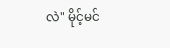လဲ" မိုင့်မင်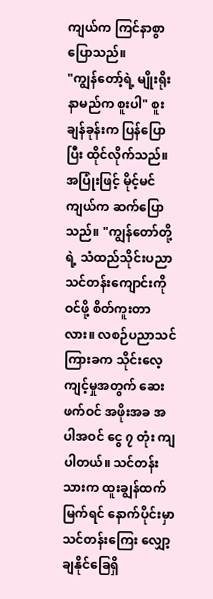ကျယ်က ကြင်နာစွာပြောသည်။
"ကျွန်တော့်ရဲ့ မျိုးရိုးနာမည်က စူးပါ" စူးချန်ခုန်းက ပြန်ပြောပြီး ထိုင်လိုက်သည်။
အပြုံးဖြင့် မိုင့်မင်ကျယ်က ဆက်ပြောသည်။ "ကျွန်တော်တို့ရဲ့ သံထည်သိုင်းပညာသင်တန်းကျောင်းကို ဝင်ဖို့ စိတ်ကူးတာလား။ လစဉ်ပညာသင်ကြားခက သိုင်းလေ့ကျင့်မှုအတွက် ဆေးဖက်ဝင် အဖိုးအခ အပါအဝင် ငွေ ၇ တုံး ကျပါတယ်။ သင်တန်းသားက ထူးချွန်ထက်မြက်ရင် နောက်ပိုင်းမှာ သင်တန်းကြေး လျှော့ချနိုင်ခြေရှိ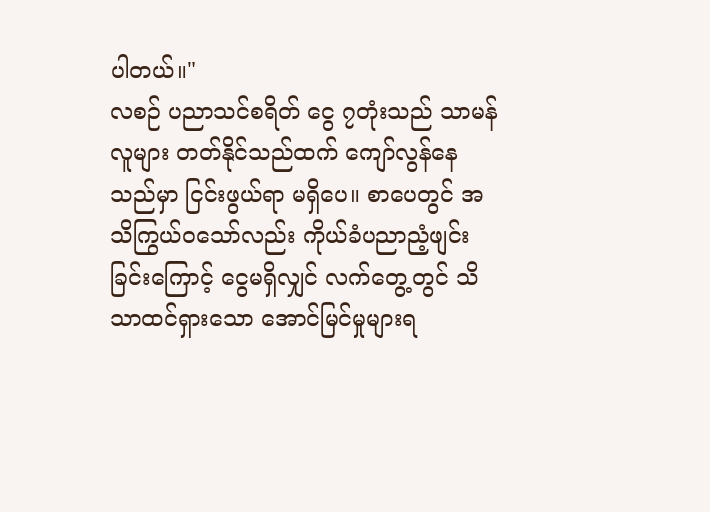ပါတယ်။"
လစဉ် ပညာသင်စရိတ် ငွေ ၇တုံးသည် သာမန်လူများ တတ်နိုင်သည်ထက် ကျော်လွန်နေသည်မှာ ငြင်းဖွယ်ရာ မရှိပေ။ စာပေတွင် အသိကြွယ်ဝသော်လည်း ကိုယ်ခံပညာညံ့ဖျင်းခြင်းကြောင့် ငွေမရှိလျှင် လက်တွေ့တွင် သိသာထင်ရှားသော အောင်မြင်မှုများရ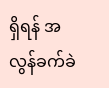ရှိရန် အလွန်ခက်ခဲ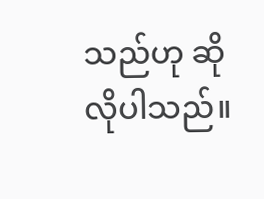သည်ဟု ဆိုလိုပါသည်။